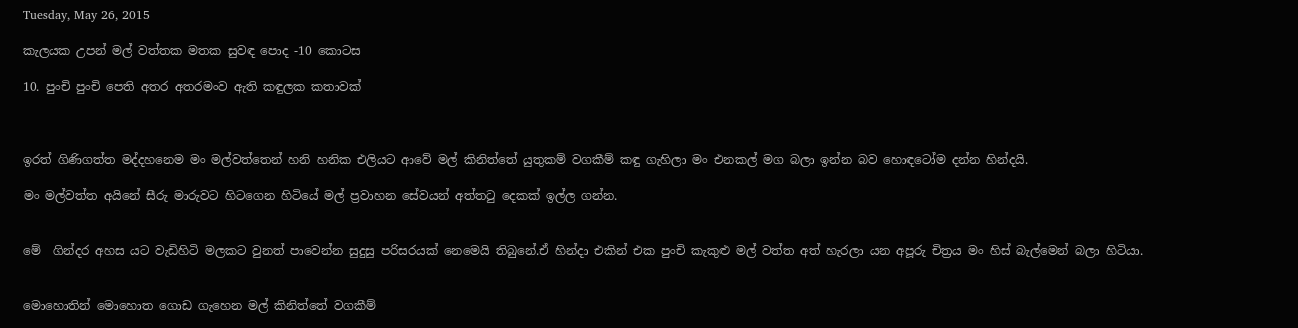Tuesday, May 26, 2015

කැලයක උපන් මල් වත්තක මතක සුවඳ පොද -10 කොටස

10. පුංචි පුංචි පෙති අතර අතරමංව ඇති කඳුලක කතාවක්



ඉරත් ගිණිගත්ත මද්දහනෙම මං මල්වත්තෙන් හනි හනික එලියට ආවේ මල් කිනිත්තේ යුතුකම් වගකීම් කඳු ගැහිලා මං එනකල් මග බලා ඉන්න බව හොඳටෝම දන්න හින්දයි.

මං මල්වත්ත අයිනේ සීරු මාරුවට හිටගෙන හිටියේ මල් ප්‍රවාහන සේවයන් අත්තටු දෙකක් ඉල්ල ගන්න.


මේ  ගින්දර අහස යට වැඩිහිටි මලකට වුනත් පාවෙන්න සුදුසු පරිසරයක් නෙමෙයි තිබුනේ.ඒ හින්දා එකින් එක පුංචි කැකුළු මල් වත්ත අත් හැරලා යන අපූරු චිත්‍රය මං හිස් බැල්මෙන් බලා හිටියා.


මොහොතින් මොහොත ගොඩ ගැහෙන මල් කිනිත්තේ වගකීම්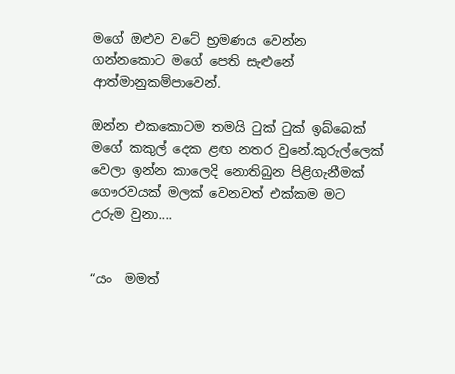මගේ ඔළුව වටේ භ්‍රමණය වෙන්න ගන්නකොට මගේ පෙති සැළුනේ ආත්මානුකම්පාවෙන්.

ඔන්න එකකොටම තමයි ටුක් ටුක් ඉබ්බෙක් මගේ කකුල් දෙක ළඟ නතර වුනේ.කුරුල්ලෙක් වෙලා ඉන්න කාලෙදි නොතිබුන පිළිගැනීමක් ගෞරවයක් මලක් වෙනවත් එක්කම මට උරුම වුනා....


“යං  මමත්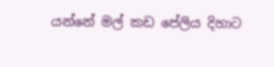යන්නේ මල් කඩ පේලිය දිහාට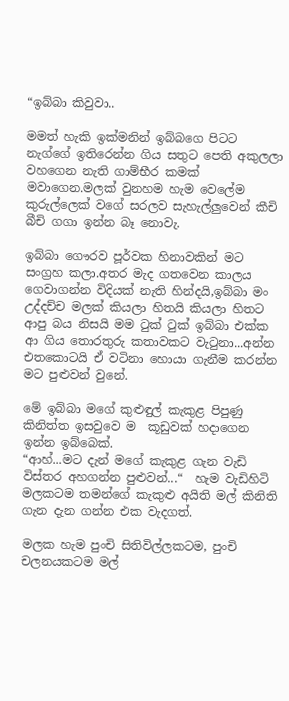“ඉබ්බා කිවුවා..

මමත් හැකි ඉක්මනින් ඉබ්බගෙ පිටට නැග්ගේ ඉතිරෙන්න ගිය සතුට පෙති අකුලලා වහගෙන නැති ගාම්භීර කමක් මවාගෙන.මලක් වුනහම හැම වෙලේම කුරුල්ලෙක් වගේ සරලව සැහැල්ලුවෙන් කීචි බීචි ගගා ඉන්න බෑ නොවැ.

ඉබ්බා ගෞරව පූර්වක හිනාවකින් මට සංග්‍රහ කලා.අතර මැද ගතවෙන කාලය ගෙවාගන්න විදියක් නැති හින්දයි,ඉබ්බා මං උද්දච්ච මලක් කියලා හිතයි කියලා හිතට ආපු බය නිසයි මම ටුක් ටුක් ඉබ්බා එක්ක ආ ගිය තොරතුරු කතාවකට වැටුනා...අන්න එතකොටයි ඒ වටිනා හොයා ගැනීම කරන්න මට පුළුවන් වුනේ.

මේ ඉබ්බා මගේ කුළුඳුල් කැකුළ පිපුණු කිනිත්ත ඉසවුවෙ ම  කූඩුවක් හදාගෙන ඉන්න ඉබ්බෙක්.
“ආහ්...මට දැන් මගේ කැකුළ ගැන වැඩි විස්තර අහගන්න පුළුවන්...“  හැම වැඩිහිටි මලකටම තමන්ගේ කැකුළු අයිති මල් කිනිති ගැන දැන ගන්න එක වැදගත්.

මලක හැම පුංචි සිතිවිල්ලකටම, පුංචි චලනයකටම මල්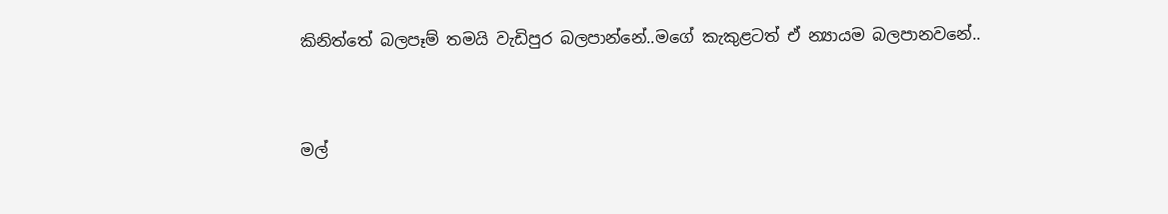කිනිත්තේ බලපෑම් තමයි වැඩිපුර බලපාන්නේ..මගේ කැකුළටත් ඒ න්‍යායම බලපානවනේ..


මල්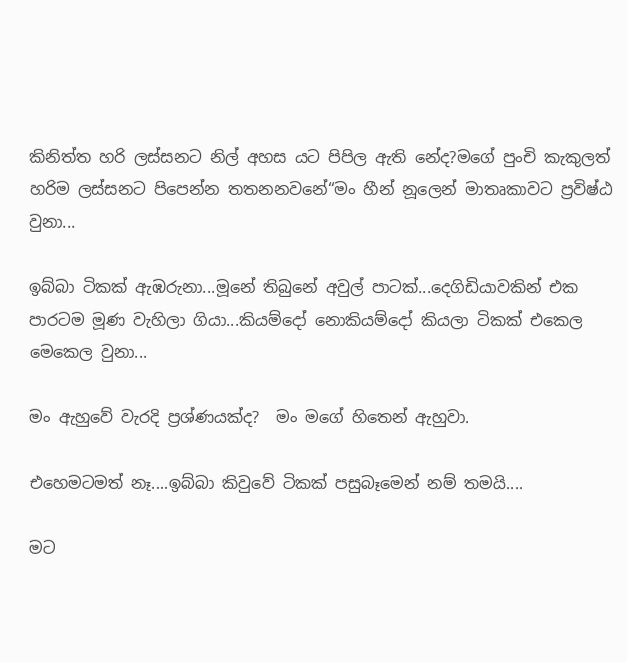කිනිත්ත හරි ලස්සනට නිල් අහස යට පිපිල ඇති නේද?මගේ පුංචි කැකුලත් හරිම ලස්සනට පිපෙන්න තතනනවනේ“මං හීන් නූලෙන් මාතෘකාවට ප්‍රවිෂ්ඨ වුනා...

ඉබ්බා ටිකක් ඇඹරුනා...මූනේ තිබුනේ අවුල් පාටක්...දෙගිඩියාවකින් එක පාරටම මූණ වැහිලා ගියා...කියම්දෝ නොකියම්දෝ කියලා ටිකක් එකෙල මෙකෙල වුනා...

මං ඇහුවේ වැරදි ප්‍රශ්ණයක්ද?  මං මගේ හිතෙන් ඇහුවා.

එහෙමටමත් නෑ....ඉබ්බා කිවුවේ ටිකක් පසුබෑමෙන් නම් තමයි....

මට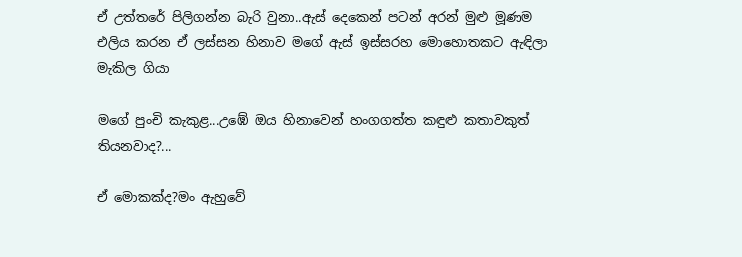ඒ උත්තරේ පිලිගන්න බැරි වුනා..ඇස් දෙකෙන් පටන් අරන් මුළු මූණම එලිය කරන ඒ ලස්සන හිනාව මගේ ඇස් ඉස්සරහ මොහොතකට ඇඳිලා මැකිල ගියා

මගේ පුංචි කැකුළ...උඹේ ඔය හිනාවෙන් හංගගත්ත කඳුළු කතාවකුත් තියනවාද?...

ඒ මොකක්ද?මං ඇහුවේ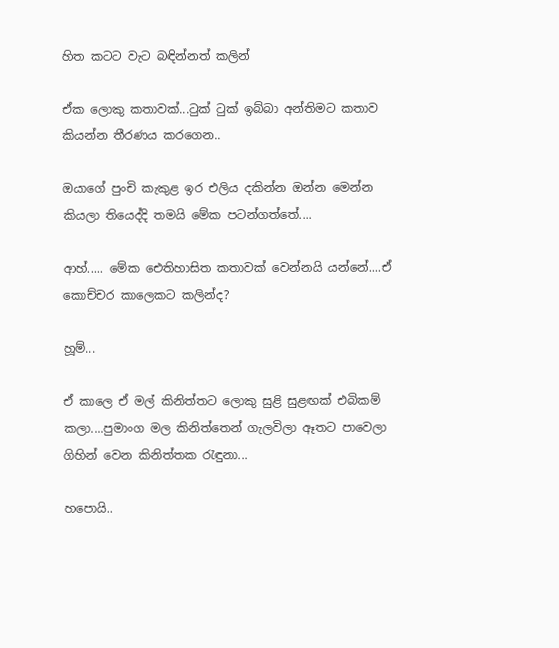හිත කටට වැට බඳින්නත් කලින්

ඒක ලොකු කතාවක්...ටුක් ටුක් ඉබ්බා අන්තිමට කතාව කියන්න තීරණය කරගෙන..

ඔයාගේ පුංචි කැකුළ ඉර එලිය දකින්න ඔන්න මෙන්න කියලා තියෙද්දි තමයි මේක පටන්ගත්තේ....

ආහ්..... මේක ඓතිහාසිත කතාවක් වෙන්නයි යන්නේ....ඒ කොච්චර කාලෙකට කලින්ද?

හූම්...

ඒ කාලෙ ඒ මල් කිනිත්තට ලොකු සුළි සුළඟක් එබිකම් කලා....පුමාංග මල කිනිත්තෙන් ගැලවිලා ඈතට පාවෙලා ගිහින් වෙන කිනිත්තක රැඳුනා...

හපොයි..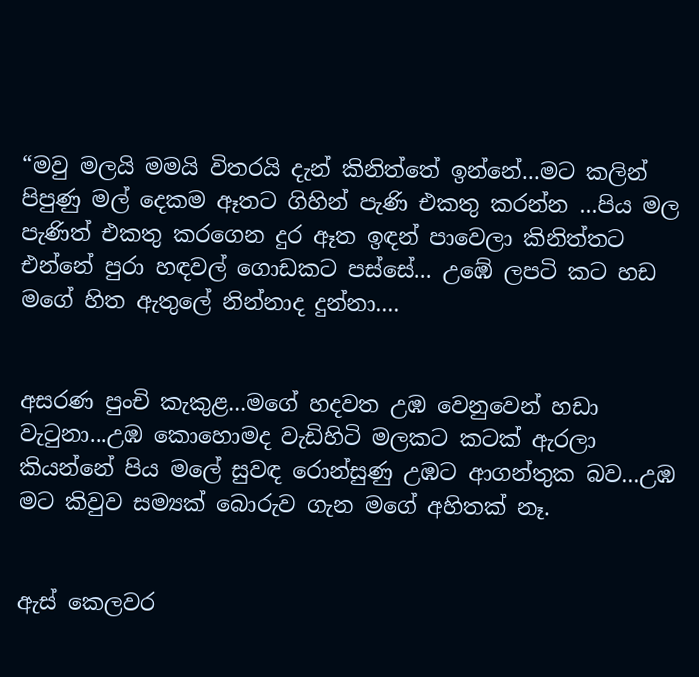“මවු මලයි මමයි විතරයි දැන් කිනිත්තේ ඉන්නේ...මට කලින් පිපුණු මල් දෙකම ඈතට ගිහින් පැණි එකතු කරන්න ...පිය මල පැණිත් එකතු කරගෙන දුර ඈත ඉඳන් පාවෙලා කිනිත්තට එන්නේ පුරා හඳවල් ගොඩකට පස්සේ... උඹේ ලපටි කට හඩ මගේ හිත ඇතුලේ නින්නාද දුන්නා....


අසරණ පුංචි කැකුළ...මගේ හදවත උඹ වෙනුවෙන් හඩා වැටුනා...උඹ කො‍හොමද වැඩිහිටි මලකට කටක් ඇරලා කියන්නේ පිය මලේ සුවඳ රොන්සුණු උඹට ආගන්තුක බව...උඹ මට කිවුව සම්‍යක් බොරුව ගැන මගේ අහිතක් නෑ.


ඇස් කෙලවර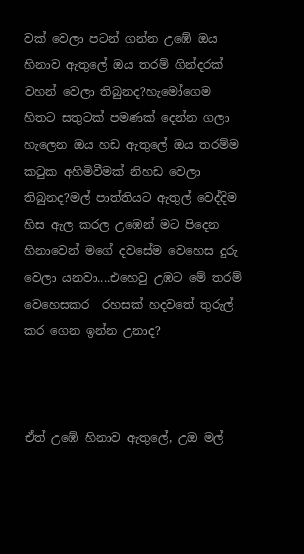වක් වෙලා පටන් ගන්න උඹේ ඔය හිනාව ඇතුලේ ඔය තරම් ගින්දරක් වහන් වෙලා තිබුනද?හැමෝගෙම හිතට සතුටක් පමණක් දෙන්න ගලා හැලෙන ඔය හඩ ඇතුලේ ඔය තරම්ම කටුක අහිමිවීමක් නිහඩ වෙලා තිබුනද?මල් පාත්තියට ඇතුල් වෙද්දිම හිස ඇල කරල උඹෙන් මට පිදෙන හිනාවෙන් මගේ දවසේම වෙහෙස දුරු වෙලා යනවා....එහෙවු උඹට මේ තරම් වෙහෙසකර  රහසක් හදවතේ තුරුල් කර ගෙන ඉන්න උනාද?



ඒත් උඹේ හිනාව ඇතුලේ, උඔ මල්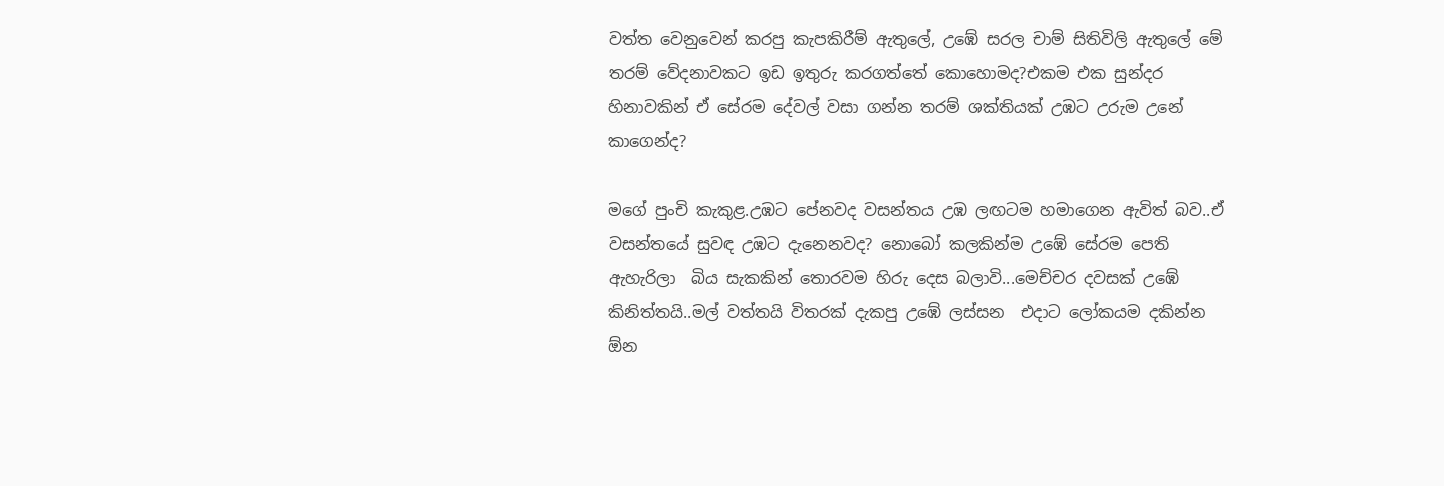වත්ත වෙනුවෙන් කරපු කැපකිරීම් ඇතුලේ, උඹේ සරල චාම් සිතිවිලි ඇතුලේ මේ තරම් වේදනාවකට ඉඩ ඉතුරු කරගත්තේ කොහොමද?එකම එක සුන්දර හිනාවකින් ඒ සේරම දේවල් වසා ගන්න තරම් ශක්තියක් උඹට උරුම උනේ කාගෙන්ද?

මගේ පුංචි කැකුළ.උඹට පේනවද වසන්තය උඹ ලඟටම හමාගෙන ඇවිත් බව..ඒ වසන්තයේ සුවඳ උඹට දැනෙනවද? නොබෝ කලකින්ම උඹේ සේරම පෙති ඇහැරිලා  බිය සැකකින් තොරවම හිරු දෙස බලාවි...මෙච්චර දවසක් උඹේ කිනිත්තයි..මල් වත්තයි විතරක් දැකපු උඹේ ලස්සන  එදාට ලෝකයම දකින්න ඕන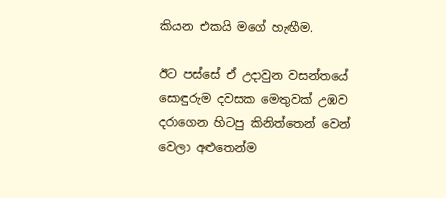කියන එකයි මගේ හැඟීම.

ඊට පස්සේ ඒ උදාවුන වසන්ත‍යේ සොඳුරුම දවසක මෙතුවක් උඹව දරාගෙන හිටපු කිනිත්තෙන් වෙන් වෙලා අළුතෙන්ම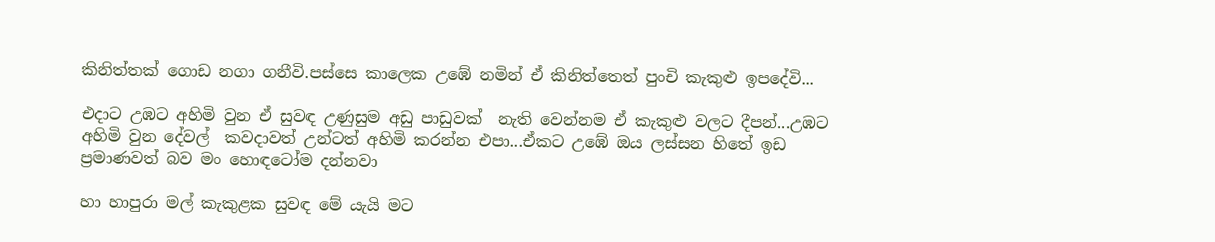කිනිත්තක් ගොඩ නගා ගනීවි.පස්සෙ කාලෙක උඹේ නමින් ඒ කිනිත්තෙත් පුංචි කැකුළු ඉපදේවි...

එදාට උඹට අහිමි වුන ඒ සුවඳ උණුසුම අඩු පාඩුවක්  නැති වෙන්නම ඒ කැකුළු වලට දීපන්...උඹට අහිමි වුන දේවල්  කවදාවත් උන්ටත් අහිමි කරන්න එපා...ඒකට උඹේ ඔය ලස්සන හිතේ ඉඩ ප්‍රමාණවත් බව මං හොඳටෝම දන්නවා

හා හාපුරා මල් කැකුළක සුවඳ මේ යැයි මට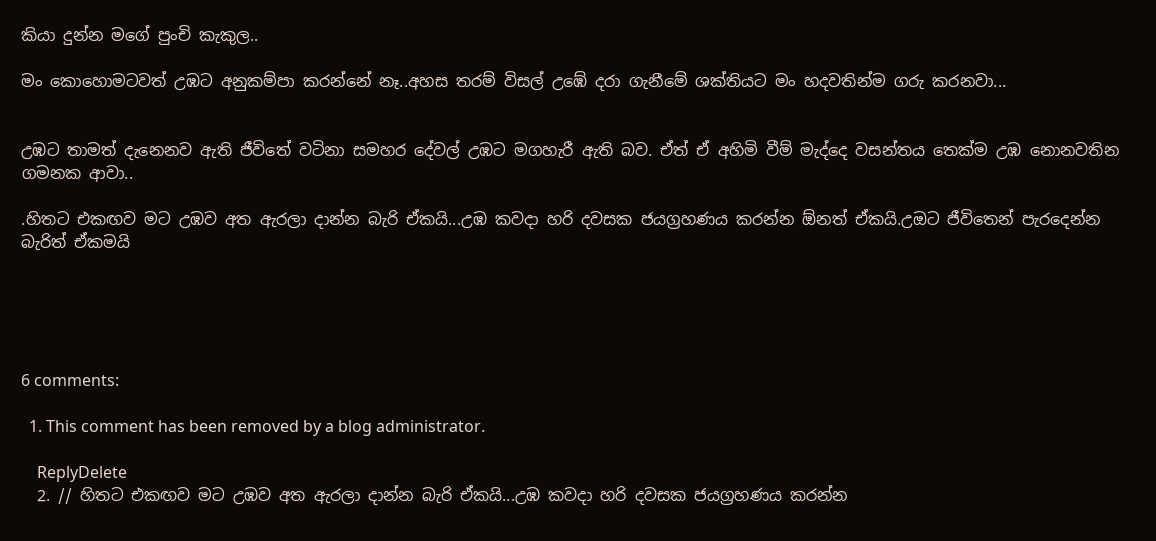කියා දුන්න මගේ පුංචි කැකුල..

මං කොහොමටවත් උඹට අනුකම්පා කරන්නේ නෑ..අහස තරම් විසල් උඹේ දරා ගැනීමේ ශක්තියට මං හදවතින්ම ගරු කරනවා...


උඹට තාමත් දැනෙනව ඇති ජීවිතේ වටිනා සමහර දේවල් උඹට මගහැරී ඇති බව. ඒත් ඒ අහිමි වීම් මැද්දෙ වසන්තය තෙක්ම උඹ නොනවතින ගමනක ආවා..

.හිතට එකඟව මට උඹව අත ඇරලා දාන්න බැරි ඒකයි...උඹ කවදා හරි දවසක ජයග්‍රහණය කරන්න ඕනත් ඒකයි.උඔට ජීවිතෙන් පැරදෙන්න බැරිත් ඒකමයි





6 comments:

  1. This comment has been removed by a blog administrator.

    ReplyDelete
  2. // හිතට එකඟව මට උඹව අත ඇරලා දාන්න බැරි ඒකයි...උඹ කවදා හරි දවසක ජයග්‍රහණය කරන්න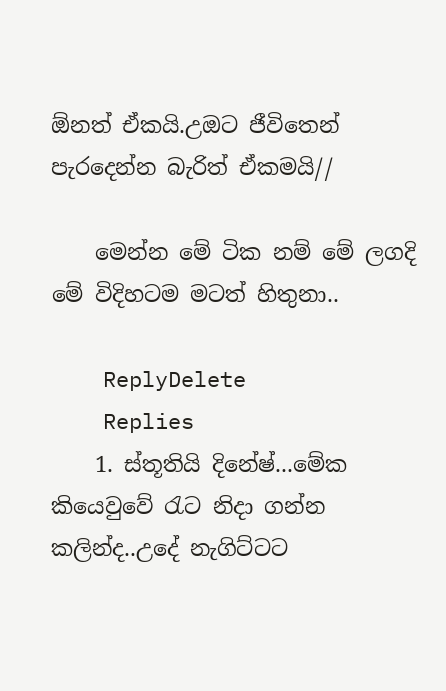ඕනත් ඒකයි.උඔට ජීවිතෙන් පැරදෙන්න බැරිත් ඒකමයි//

    මෙන්න මේ ටික නම් මේ ලගදි මේ විදිහටම මටත් හිතුනා..

    ReplyDelete
    Replies
    1. ස්තූතියි දිනේෂ්...මේක කියෙවුවේ රැට නිදා ගන්න කලින්ද..උදේ නැගිට්ටට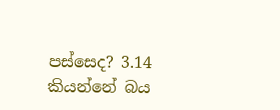පස්සෙද? 3.14 කියන්නේ බය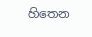හිතෙන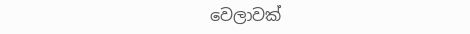වෙලාවක්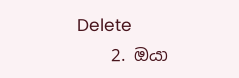Delete
    2. ඔයා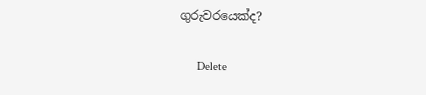ගුරුවරයෙක්ද?

      Delete